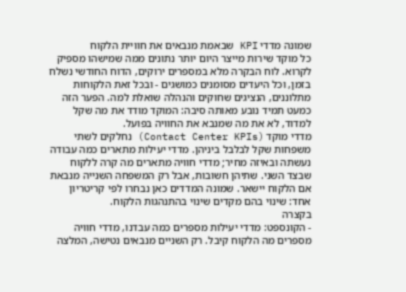שמונה מדדי KPI שבאמת מנבאים את חוויית הלקוח
כל מוקד שירות מייצר היום יותר נתונים ממה שמישהו מספיק לקרוא. לוח הבקרה מלא במספרים ירוקים, הדוח החודשי נשלח בזמן, וכל היעדים מסומנים כמושגים - ובכל זאת הלקוחות מתלוננים, הנציגים שחוקים והנהלה שואלת למה. הפער הזה כמעט תמיד נובע מאותה סיבה: המוקד מודד את מה שקל למדוד, לא את מה שמנבא את החוויה בפועל.
מדדי מוקד (Contact Center KPIs) נחלקים לשתי משפחות שקל לבלבל ביניהן. מדדי יעילות מתארים כמה עבודה נעשתה ובאיזה מחיר; מדדי חוויה מתארים מה קרה ללקוח שבצד השני. שתיהן חשובות, אבל רק המשפחה השנייה מנבאת אם הלקוח יישאר. שמונה המדדים כאן נבחרו לפי קריטריון אחד: שינוי בהם מקדים שינוי בהתנהגות הלקוח.
בקצרה
- הקונספט: מדדי יעילות מספרים כמה עבדנו, מדדי חוויה מספרים מה הלקוח קיבל. רק השניים מנבאים נטישה, המלצה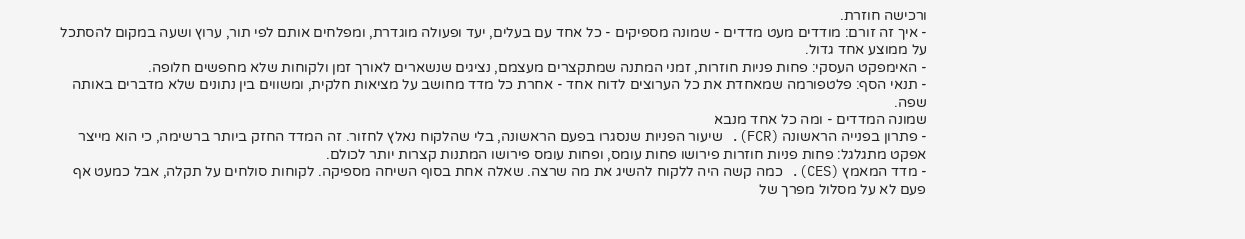ורכישה חוזרת.
- איך זה זורם: מודדים מעט מדדים - שמונה מספיקים - כל אחד עם בעלים, יעד ופעולה מוגדרת, ומפלחים אותם לפי תור, ערוץ ושעה במקום להסתכל על ממוצע אחד גדול.
- האימפקט העסקי: פחות פניות חוזרות, זמני המתנה שמתקצרים מעצמם, נציגים שנשארים לאורך זמן ולקוחות שלא מחפשים חלופה.
- תנאי הסף: פלטפורמה שמאחדת את כל הערוצים לדוח אחד - אחרת כל מדד מחושב על מציאות חלקית, ומשווים בין נתונים שלא מדברים באותה שפה.
שמונה המדדים - ומה כל אחד מנבא
- פתרון בפנייה הראשונה (FCR). שיעור הפניות שנסגרו בפעם הראשונה, בלי שהלקוח נאלץ לחזור. זה המדד החזק ביותר ברשימה, כי הוא מייצר אפקט מתגלגל: פחות פניות חוזרות פירושו פחות עומס, ופחות עומס פירושו המתנות קצרות יותר לכולם.
- מדד המאמץ (CES). כמה קשה היה ללקוח להשיג את מה שרצה. שאלה אחת בסוף השיחה מספיקה. לקוחות סולחים על תקלה, אבל כמעט אף פעם לא על מסלול מפרך של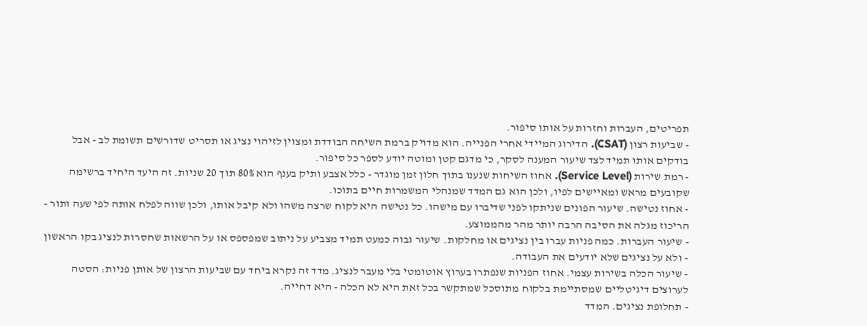תפריטים, העברות וחזרות על אותו סיפור.
- שביעות רצון (CSAT). הדירוג המיידי אחרי הפנייה. הוא מדויק ברמת השיחה הבודדת ומצוין לזיהוי נציג או תסריט שדורשים תשומת לב - אבל בודקים אותו תמיד לצד שיעור המענה לסקר, כי מדגם קטן ומוטה יודע לספר כל סיפור.
- רמת שירות (Service Level). אחוז השיחות שנענו בתוך חלון זמן מוגדר - כלל אצבע ותיק בענף הוא 80% תוך 20 שניות. זה היעד היחיד ברשימה שקובעים מראש ומאיישים לפיו, ולכן הוא גם המדד שמנהלי המשמרות חיים בתוכו.
- אחוז נטישה. שיעור הפונים שניתקו לפני שדיברו עם מישהו. כל נטישה היא לקוח שרצה משהו ולא קיבל אותו, ולכן שווה לפלח אותה לפי שעה ותור - הריכוז מגלה את הסיבה הרבה יותר מהר מהממוצע.
- שיעור העברות. כמה פניות עברו בין נציגים או מחלקות. שיעור גבוה כמעט תמיד מצביע על ניתוב שמפספס או על הרשאות שחסרות לנציג בקו הראשון - ולא על נציגים שלא יודעים את העבודה.
- שיעור הכלה בשירות עצמי. אחוז הפניות שנפתרו בערוץ אוטומטי בלי מעבר לנציג. מדד זה נקרא ביחד עם שביעות הרצון של אותן פניות: הסטה לערוצים דיגיטליים שמסתיימת בלקוח מתוסכל שמתקשר בכל זאת היא לא הכלה - היא דחייה.
- תחלופת נציגים. המדד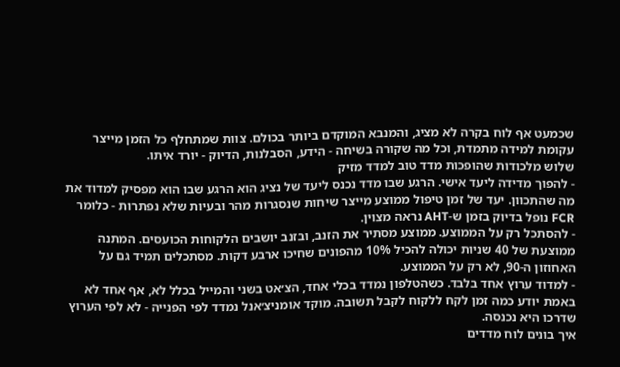שכמעט אף לוח בקרה לא מציג, והמנבא המוקדם ביותר בכולם. צוות שמתחלף כל הזמן מייצר עקומת למידה מתמדת, וכל מה שקורה בשיחה - הידע, הסבלנות, הדיוק - יורד איתו.
שלוש מלכודות שהופכות מדד טוב למדד מזיק
- להפוך מדידה ליעד אישי. הרגע שבו מדד נכנס ליעד של נציג הוא הרגע שבו הוא מפסיק למדוד את מה שהתכוון. יעד של זמן טיפול ממוצע מייצר שיחות שנסגרות מהר ובעיות שלא נפתרות - כלומר FCR נופל בדיוק בזמן ש-AHT נראה מצוין.
- להסתכל רק על הממוצע. ממוצע מסתיר את הזנב, ובזנב יושבים הלקוחות הכועסים. המתנה ממוצעת של 40 שניות יכולה להכיל 10% מהפונים שחיכו ארבע דקות. מסתכלים תמיד גם על האחוזון ה-90, לא רק על הממוצע.
- למדוד ערוץ אחד בלבד. כשהטלפון נמדד בכלי אחד, הצ׳אט בשני והמייל בכלל לא, אף אחד לא באמת יודע כמה זמן לקח ללקוח לקבל תשובה. מוקד אומניצ׳אנל נמדד לפי הפנייה - לא לפי הערוץ שדרכו היא נכנסה.
איך בונים לוח מדדים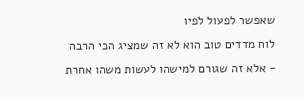שאפשר לפעול לפיו
לוח מדדים טוב הוא לא זה שמציג הכי הרבה - אלא זה שגורם למישהו לעשות משהו אחרת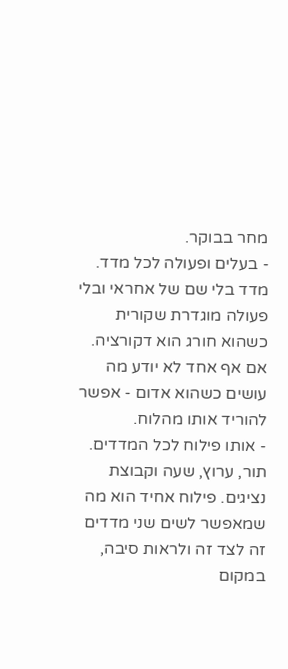מחר בבוקר.
- בעלים ופעולה לכל מדד. מדד בלי שם של אחראי ובלי פעולה מוגדרת שקורית כשהוא חורג הוא דקורציה. אם אף אחד לא יודע מה עושים כשהוא אדום - אפשר להוריד אותו מהלוח.
- אותו פילוח לכל המדדים. תור, ערוץ, שעה וקבוצת נציגים. פילוח אחיד הוא מה שמאפשר לשים שני מדדים זה לצד זה ולראות סיבה, במקום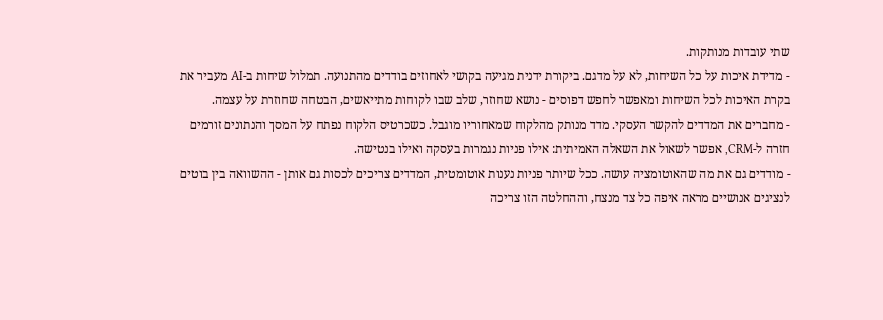שתי עובדות מנותקות.
- מדידת איכות על כל השיחות, לא על מדגם. ביקורת ידנית מגיעה בקושי לאחוזים בודדים מהתנועה. תמלול שיחות ב-AI מעביר את בקרת האיכות לכל השיחות ומאפשר לחפש דפוסים - נושא שחוזר, שלב שבו לקוחות מתייאשים, הבטחה שחוזרת על עצמה.
- מחברים את המדדים להקשר העסקי. מדד מנותק מהלקוח שמאחוריו מוגבל. כשכרטיס הלקוח נפתח על המסך והנתונים זורמים חזרה ל-CRM, אפשר לשאול את השאלה האמיתית: אילו פניות נגמרות בעסקה ואילו בנטישה.
- מודדים גם את מה שהאוטומציה עושה. ככל שיותר פניות נענות אוטומטית, המדדים צריכים לכסות גם אותן - ההשוואה בין בוטים לנציגים אנושיים מראה איפה כל צד מנצח, וההחלטה הזו צריכה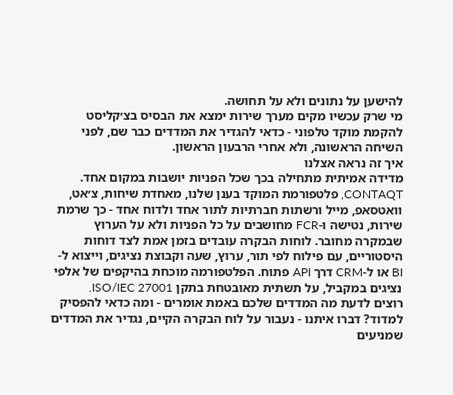להישען על נתונים ולא על תחושה.
מי שרק עכשיו מקים מערך שירות ימצא את הבסיס בצ׳קליסט להקמת מוקד טלפוני - כדאי להגדיר את המדדים כבר שם, לפני השיחה הראשונה, ולא אחרי הרבעון הראשון.
איך זה נראה אצלנו
מדידה אמיתית מתחילה בכך שכל הפניות יושבות במקום אחד. CONTAQT, פלטפורמת המוקד בענן שלנו, מאחדת שיחות, צ׳אט, וואטסאפ, מייל ורשתות חברתיות לתור אחד ולדוח אחד - כך שרמת שירות, נטישה ו-FCR מחושבים על כל הפניות ולא על הערוץ שבמקרה מחובר. לוחות הבקרה עובדים בזמן אמת לצד דוחות היסטוריים, עם פילוח לפי תור, ערוץ, שעה וקבוצת נציגים, וייצוא ל-BI או ל-CRM דרך API פתוח. הפלטפורמה מוכחת בהיקפים של אלפי נציגים במקביל, על תשתית מאובטחת בתקן ISO/IEC 27001.
רוצים לדעת מה המדדים שלכם באמת אומרים - ומה כדאי להפסיק למדוד? דברו איתנו - נעבור על לוח הבקרה הקיים, נגדיר את המדדים שמניעים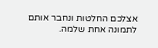אצלכם החלטות ונחבר אותם לתמונה אחת שלמה.